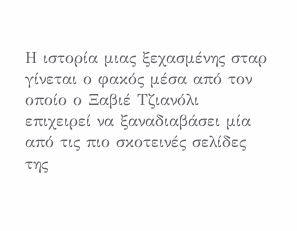Η ιστορία μιας ξεχασμένης σταρ γίνεται ο φακός μέσα από τον οποίο ο Ξαβιέ Τζιανόλι επιχειρεί να ξαναδιαβάσει μία από τις πιο σκοτεινές σελίδες της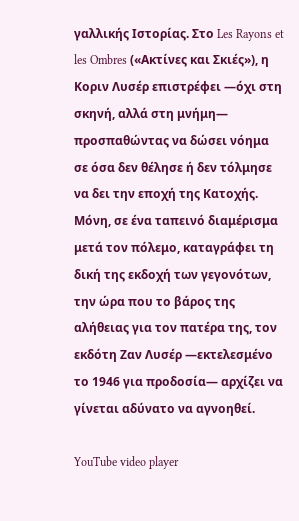γαλλικής Ιστορίας. Στο Les Rayons et les Ombres («Ακτίνες και Σκιές»), η Κοριν Λυσέρ επιστρέφει —όχι στη σκηνή, αλλά στη μνήμη— προσπαθώντας να δώσει νόημα σε όσα δεν θέλησε ή δεν τόλμησε να δει την εποχή της Κατοχής. Μόνη, σε ένα ταπεινό διαμέρισμα μετά τον πόλεμο, καταγράφει τη δική της εκδοχή των γεγονότων, την ώρα που το βάρος της αλήθειας για τον πατέρα της, τον εκδότη Ζαν Λυσέρ —εκτελεσμένο το 1946 για προδοσία— αρχίζει να γίνεται αδύνατο να αγνοηθεί.

YouTube video player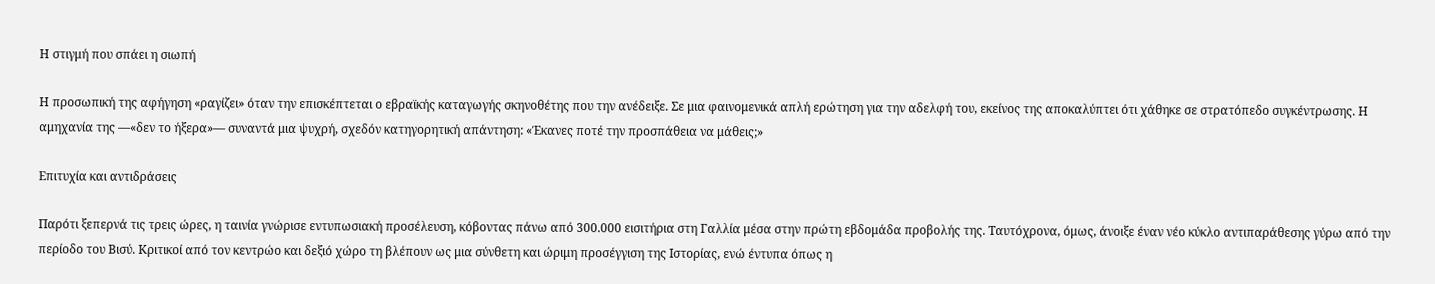Η στιγμή που σπάει η σιωπή

Η προσωπική της αφήγηση «ραγίζει» όταν την επισκέπτεται ο εβραϊκής καταγωγής σκηνοθέτης που την ανέδειξε. Σε μια φαινομενικά απλή ερώτηση για την αδελφή του, εκείνος της αποκαλύπτει ότι χάθηκε σε στρατόπεδο συγκέντρωσης. Η αμηχανία της —«δεν το ήξερα»— συναντά μια ψυχρή, σχεδόν κατηγορητική απάντηση: «Έκανες ποτέ την προσπάθεια να μάθεις;»

Επιτυχία και αντιδράσεις

Παρότι ξεπερνά τις τρεις ώρες, η ταινία γνώρισε εντυπωσιακή προσέλευση, κόβοντας πάνω από 300.000 εισιτήρια στη Γαλλία μέσα στην πρώτη εβδομάδα προβολής της. Ταυτόχρονα, όμως, άνοιξε έναν νέο κύκλο αντιπαράθεσης γύρω από την περίοδο του Βισύ. Κριτικοί από τον κεντρώο και δεξιό χώρο τη βλέπουν ως μια σύνθετη και ώριμη προσέγγιση της Ιστορίας, ενώ έντυπα όπως η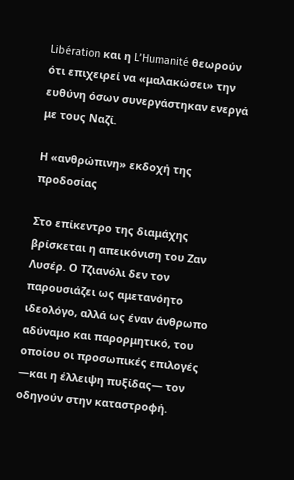Libération και η L’Humanité θεωρούν ότι επιχειρεί να «μαλακώσει» την ευθύνη όσων συνεργάστηκαν ενεργά με τους Ναζί.

Η «ανθρώπινη» εκδοχή της προδοσίας

Στο επίκεντρο της διαμάχης βρίσκεται η απεικόνιση του Ζαν Λυσέρ. Ο Τζιανόλι δεν τον παρουσιάζει ως αμετανόητο ιδεολόγο, αλλά ως έναν άνθρωπο αδύναμο και παρορμητικό, του οποίου οι προσωπικές επιλογές —και η έλλειψη πυξίδας— τον οδηγούν στην καταστροφή.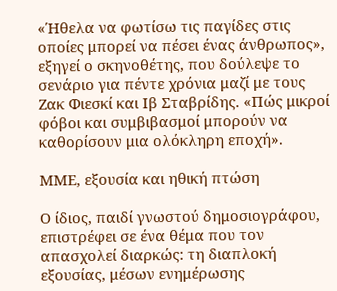«Ήθελα να φωτίσω τις παγίδες στις οποίες μπορεί να πέσει ένας άνθρωπος», εξηγεί ο σκηνοθέτης, που δούλεψε το σενάριο για πέντε χρόνια μαζί με τους Ζακ Φιεσκί και Ιβ Σταβρίδης. «Πώς μικροί φόβοι και συμβιβασμοί μπορούν να καθορίσουν μια ολόκληρη εποχή».

ΜΜΕ, εξουσία και ηθική πτώση

Ο ίδιος, παιδί γνωστού δημοσιογράφου, επιστρέφει σε ένα θέμα που τον απασχολεί διαρκώς: τη διαπλοκή εξουσίας, μέσων ενημέρωσης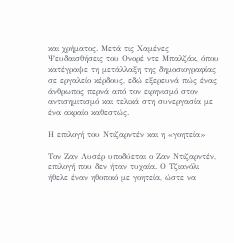και χρήματος. Μετά τις Χαμένες Ψευδαισθήσεις του Ονορέ ντε Μπαλζάκ, όπου κατέγραψε τη μετάλλαξη της δημοσιογραφίας σε εργαλείο κέρδους, εδώ εξερευνά πώς ένας άνθρωπος περνά από τον ειρηνισμό στον αντισημιτισμό και τελικά στη συνεργασία με ένα ακραίο καθεστώς.

Η επιλογή του Ντιζαρντέν και η «γοητεία»

Τον Ζαν Λυσέρ υποδύεται ο Ζαν Ντιζαρντέν, επιλογή που δεν ήταν τυχαία. Ο Τζιανόλι ήθελε έναν ηθοποιό με γοητεία, ώστε να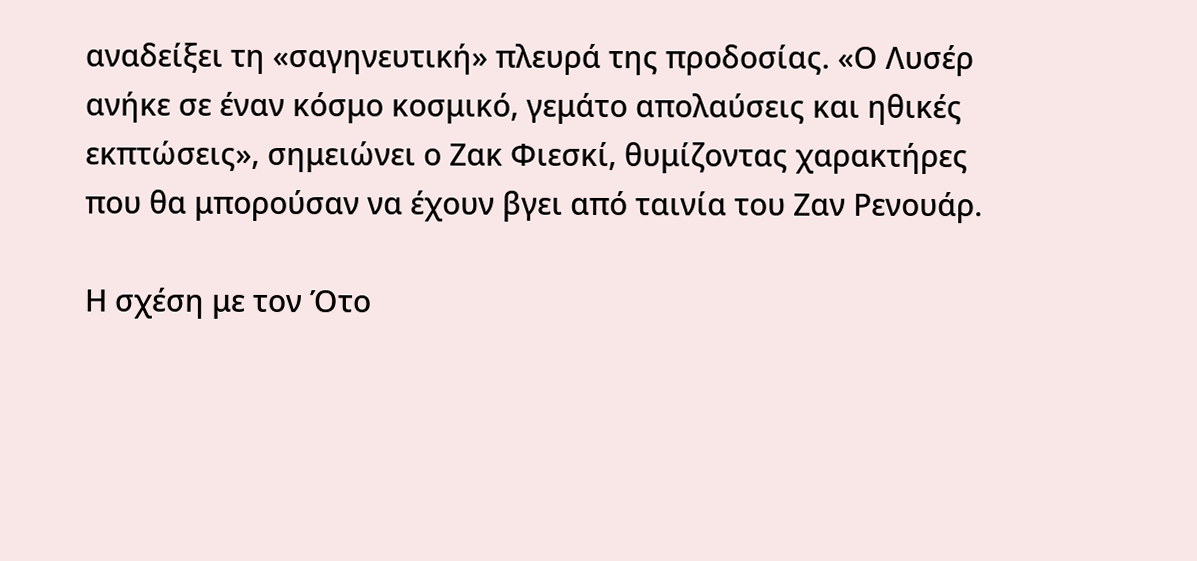αναδείξει τη «σαγηνευτική» πλευρά της προδοσίας. «Ο Λυσέρ ανήκε σε έναν κόσμο κοσμικό, γεμάτο απολαύσεις και ηθικές εκπτώσεις», σημειώνει ο Ζακ Φιεσκί, θυμίζοντας χαρακτήρες που θα μπορούσαν να έχουν βγει από ταινία του Ζαν Ρενουάρ.

Η σχέση με τον Ότο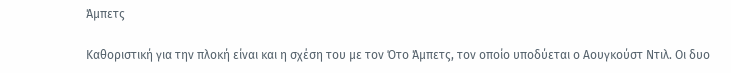Άμπετς

Καθοριστική για την πλοκή είναι και η σχέση του με τον Ότο Άμπετς, τον οποίο υποδύεται ο Αουγκούστ Ντιλ. Οι δυο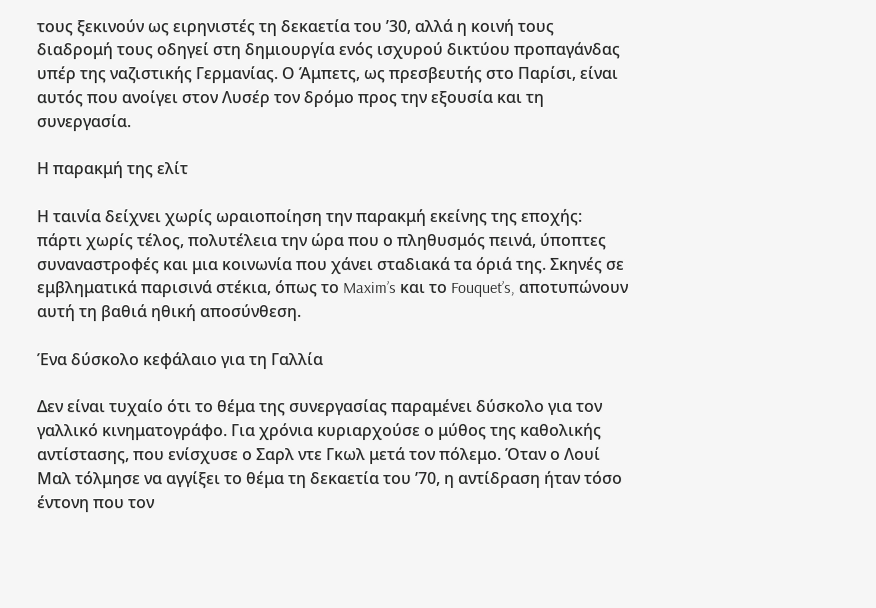τους ξεκινούν ως ειρηνιστές τη δεκαετία του ’30, αλλά η κοινή τους διαδρομή τους οδηγεί στη δημιουργία ενός ισχυρού δικτύου προπαγάνδας υπέρ της ναζιστικής Γερμανίας. Ο Άμπετς, ως πρεσβευτής στο Παρίσι, είναι αυτός που ανοίγει στον Λυσέρ τον δρόμο προς την εξουσία και τη συνεργασία.

Η παρακμή της ελίτ

Η ταινία δείχνει χωρίς ωραιοποίηση την παρακμή εκείνης της εποχής: πάρτι χωρίς τέλος, πολυτέλεια την ώρα που ο πληθυσμός πεινά, ύποπτες συναναστροφές και μια κοινωνία που χάνει σταδιακά τα όριά της. Σκηνές σε εμβληματικά παρισινά στέκια, όπως το Maxim’s και το Fouquet’s, αποτυπώνουν αυτή τη βαθιά ηθική αποσύνθεση.

Ένα δύσκολο κεφάλαιο για τη Γαλλία

Δεν είναι τυχαίο ότι το θέμα της συνεργασίας παραμένει δύσκολο για τον γαλλικό κινηματογράφο. Για χρόνια κυριαρχούσε ο μύθος της καθολικής αντίστασης, που ενίσχυσε ο Σαρλ ντε Γκωλ μετά τον πόλεμο. Όταν ο Λουί Μαλ τόλμησε να αγγίξει το θέμα τη δεκαετία του ’70, η αντίδραση ήταν τόσο έντονη που τον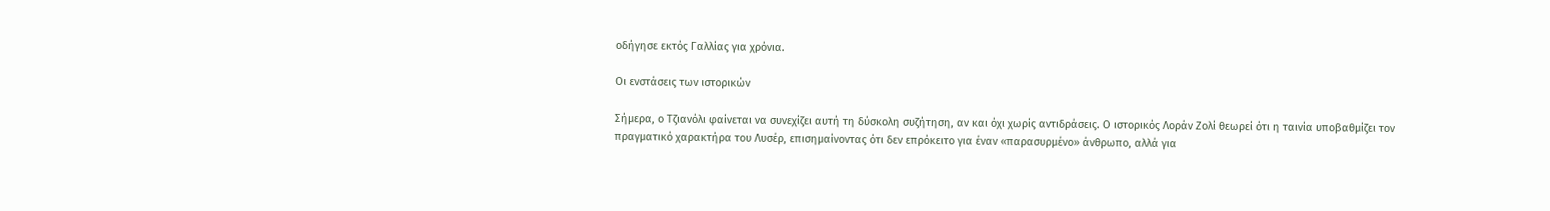οδήγησε εκτός Γαλλίας για χρόνια.

Οι ενστάσεις των ιστορικών

Σήμερα, ο Τζιανόλι φαίνεται να συνεχίζει αυτή τη δύσκολη συζήτηση, αν και όχι χωρίς αντιδράσεις. Ο ιστορικός Λοράν Ζολί θεωρεί ότι η ταινία υποβαθμίζει τον πραγματικό χαρακτήρα του Λυσέρ, επισημαίνοντας ότι δεν επρόκειτο για έναν «παρασυρμένο» άνθρωπο, αλλά για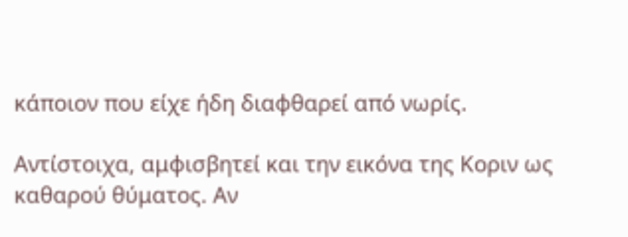κάποιον που είχε ήδη διαφθαρεί από νωρίς.

Αντίστοιχα, αμφισβητεί και την εικόνα της Κοριν ως καθαρού θύματος. Αν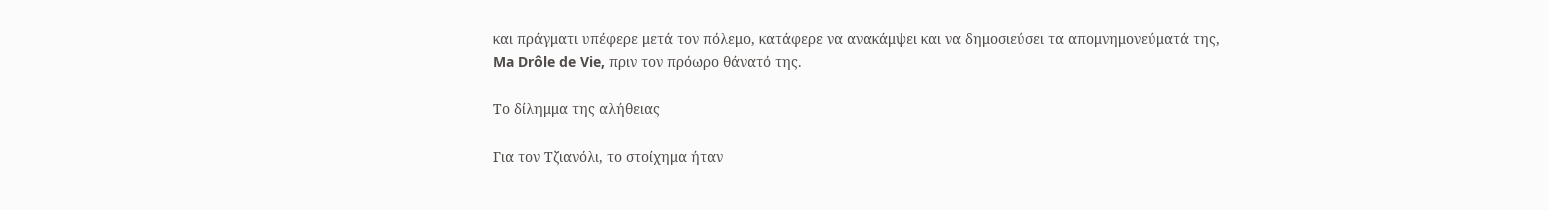και πράγματι υπέφερε μετά τον πόλεμο, κατάφερε να ανακάμψει και να δημοσιεύσει τα απομνημονεύματά της, Ma Drôle de Vie, πριν τον πρόωρο θάνατό της.

Το δίλημμα της αλήθειας

Για τον Τζιανόλι, το στοίχημα ήταν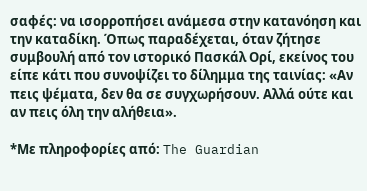σαφές: να ισορροπήσει ανάμεσα στην κατανόηση και την καταδίκη. Όπως παραδέχεται, όταν ζήτησε συμβουλή από τον ιστορικό Πασκάλ Ορί, εκείνος του είπε κάτι που συνοψίζει το δίλημμα της ταινίας: «Αν πεις ψέματα, δεν θα σε συγχωρήσουν. Αλλά ούτε και αν πεις όλη την αλήθεια».

*Με πληροφορίες από: The Guardian